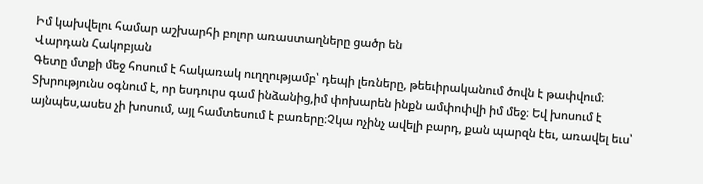Իմ կախվելու համար աշխարհի բոլոր առաստաղները ցածր են
Վարդան Հակոբյան
Գետը մտքի մեջ հոսում է հակառակ ուղղությամբ՝ դեպի լեռները, թեեւիրականում ծովն է թափվում։ Տխրությունս օգնում է, որ եսդուրս գամ ինձանից,իմ փոխարեն ինքն ամփոփվի իմ մեջ։ Եվ խոսում է այնպես,ասես չի խոսում, այլ համտեսում է բառերը։Չկա ոչինչ ավելի բարդ, քան պարզն էեւ, առավել եւս՝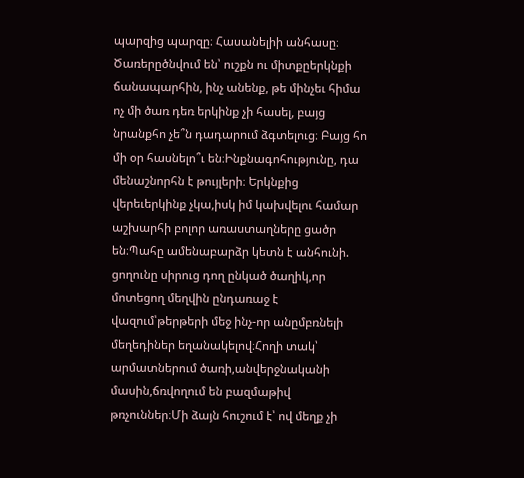պարզից պարզը։ Հասանելիի անհասը։ Ծառերըծնվում են՝ ուշքն ու միտքըերկնքի ճանապարհին, ինչ անենք, թե մինչեւ հիմա ոչ մի ծառ դեռ երկինք չի հասել, բայց նրանքհո չե՞ն դադարում ձգտելուց։ Բայց հո մի օր հասնելո՞ւ են։Ինքնագոհությունը, դա մենաշնորհն է թույլերի։ Երկնքից վերեւերկինք չկա,իսկ իմ կախվելու համար աշխարհի բոլոր առաստաղները ցածր են։Պահը ամենաբարձր կետն է անհունի. ցողունը սիրուց դող ընկած ծաղիկ,որ մոտեցող մեղվին ընդառաջ է վազում՝թերթերի մեջ ինչ-որ անըմբռնելի մեղեդիներ եղանակելով։Հողի տակ՝ արմատներում ծառի,անվերջնականի մասին,ճռվողում են բազմաթիվ թռչուններ։Մի ձայն հուշում է՝ ով մեղք չի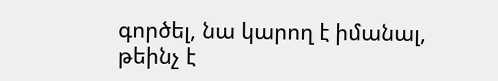գործել, նա կարող է իմանալ, թեինչ է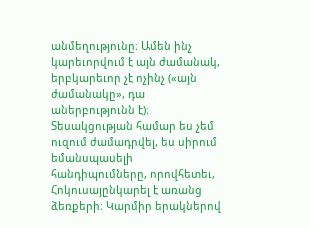անմեղությունը։ Ամեն ինչ կարեւորվում է այն ժամանակ, երբկարեւոր չէ ոչինչ («այն ժամանակը», դա աներբությունն է)։ Տեսակցության համար ես չեմ ուզում ժամադրվել, ես սիրում եմանսպասելի հանդիպումները, որովհետեւ, Հոկուսայընկարել է առանց ձեռքերի։ Կարմիր երակներով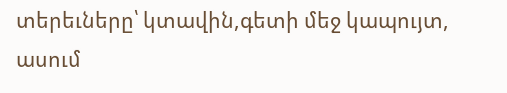տերեւները՝ կտավին,գետի մեջ կապույտ, ասում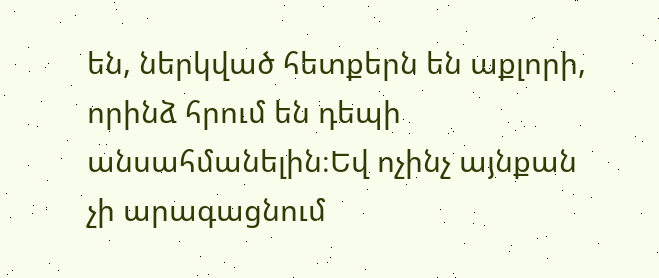են, ներկված հետքերն են աքլորի, որինձ հրում են դեպի անսահմանելին։Եվ ոչինչ այնքան չի արագացնում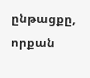ընթացքը, որքան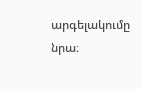արգելակումը նրա։